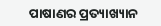ପାଷାଣର ପ୍ରତ୍ୟାଖ୍ୟାନ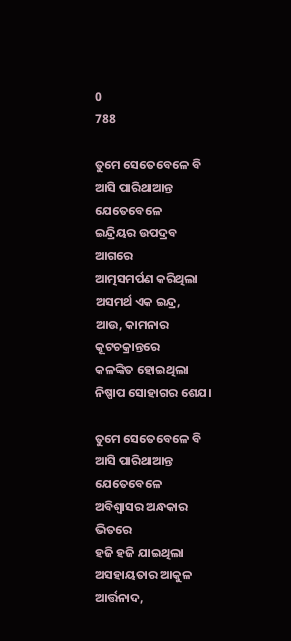0
788

ତୁମେ ସେତେବେଳେ ବି ଆସି ପାରିଥାଆନ୍ତ
ଯେତେବେଳେ
ଇନ୍ଦ୍ରିୟର ଉପଦ୍ରବ ଆଗରେ
ଆତ୍ମସମର୍ପଣ କରିଥିଲା
ଅସମର୍ଥ ଏକ ଇନ୍ଦ୍ର,
ଆଉ, କାମନାର କୂଟଚକ୍ରାନ୍ତରେ
କଳଙ୍କିତ ହୋଇଥିଲା
ନିଷ୍ପାପ ସୋହାଗର ଶେଯ।

ତୁମେ ସେତେବେଳେ ବି ଆସି ପାରିଥାଆନ୍ତ
ଯେତେବେଳେ
ଅବିଶ୍ୱାସର ଅନ୍ଧକାର ଭିତରେ
ହଜି ହଜି ଯାଇଥିଲା
ଅସହାୟତାର ଆକୁଳ ଆର୍ତ୍ତନାଦ,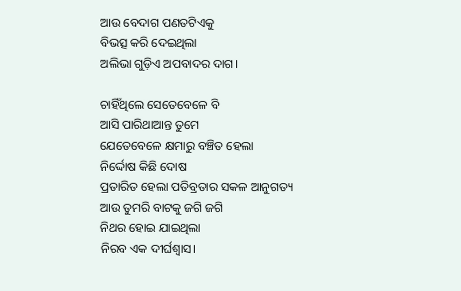ଆଉ ବେଦାଗ ପଣତଟିଏକୁ
ବିଭତ୍ସ କରି ଦେଇଥିଲା
ଅଲିଭା ଗୁଡ଼ିଏ ଅପବାଦର ଦାଗ।

ଚାହିଁଥିଲେ ସେତେବେଳେ ବି
ଆସି ପାରିଥାଆନ୍ତ ତୁମେ
ଯେତେବେଳେ କ୍ଷମାରୁ ବଞ୍ଚିତ ହେଲା
ନିର୍ଦ୍ଦୋଷ କିଛି ଦୋଷ
ପ୍ରତାରିତ ହେଲା ପତିବ୍ରତାର ସକଳ ଆନୁଗତ୍ୟ
ଆଉ ତୁମରି ବାଟକୁ ଜଗି ଜଗି
ନିଥର ହୋଇ ଯାଇଥିଲା
ନିରବ ଏକ ଦୀର୍ଘଶ୍ଵାସ।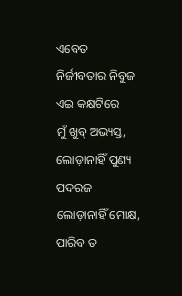ଏବେତ
ନିର୍ଜୀବତାର ନିବୁଜ ଏଇ କକ୍ଷଟିରେ
ମୁଁ ଖୁବ୍ ଅଭ୍ୟସ୍ତ,
ଲୋଡ଼ାନାହିଁ ପୁଣ୍ୟ ପଦରଜ
ଲୋଡ଼ାନାହିଁ ମୋକ୍ଷ,
ପାରିବ ତ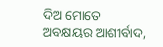ଦିଅ ମୋତେ ଅବକ୍ଷୟର ଆଶୀର୍ବାଦ,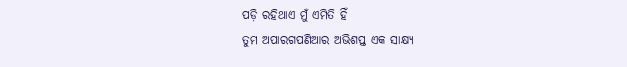ପଡ଼ି ରହିଥାଏ ମୁଁ ଏମିତି ହିଁ
ତୁମ ଅପାରଗପଣିଆର ଅଭିଶପ୍ତ ଏକ ସାକ୍ଷ୍ୟ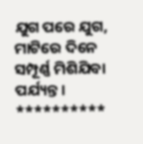ଯୁଗ ପରେ ଯୁଗ,
ମାଟିରେ ଦିନେ ସମ୍ପୂର୍ଣ୍ଣ ମିଶିଯିବା ପର୍ଯ୍ୟନ୍ତ।
**********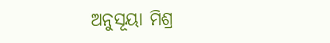ଅନୁସୂୟା ମିଶ୍ର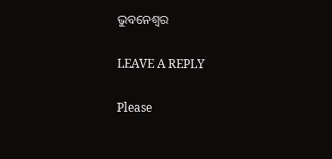ଭୁବନେଶ୍ୱର

LEAVE A REPLY

Please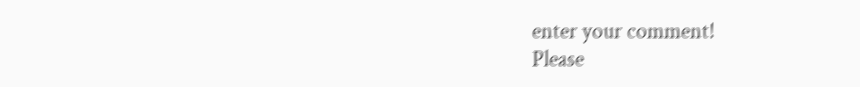enter your comment!
Please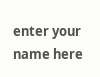enter your name here